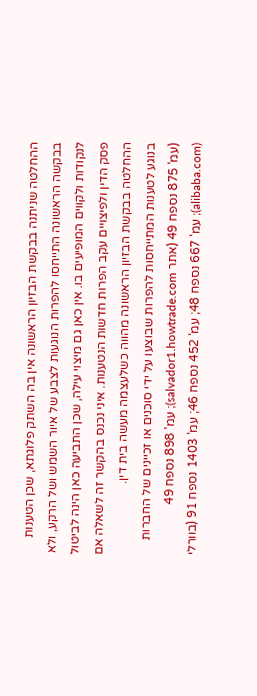ההחלטה שניתנה בבקשת הבזיון הראשונה אין בה השתק פלוגתא, שכן הטענות בבקשה הראשונה התייחסו להפרות הנוגעות לצבע של איור השמש ושל הרקע, ולא לנקודות ולקווים המופיעים בו. אין כאן גם מיצוי עילה, שכן התביעה כאן הינה לביטול פסק הדין ולפיצויים עקב הפרות חדשות הנטענות. איני נכנס בהקשר זה לשאלה אם ההחלטה בבקשת הבזיון הראשונה מהווה כשלעצמה מעשה בית דין.
בנוגע לטענות המתייחסות להפרות שבוצעו על ידי סוכנים או זכיינים של החברות (עמ' 875 נספח 49 (אתר salvador1.howtrade.com); עמ' 898 נספח 49 (alibaba.com); עמ' 667 נספח 48; עמ' 452 נספח 46; עמ' 1403 נספח 91 (בוורלי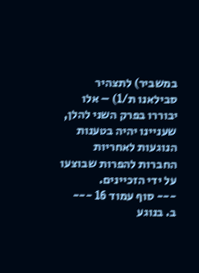במשביר) לתצהיר סבילאנו ת/1) – אלו יבוררו בפרק השני להלן, שעניינו יהיה בטענות הנוגעות לאחריות החברות להפרות שבוצעו על ידי הזכיינים.
--- סוף עמוד 16 ---
ב. בנוגע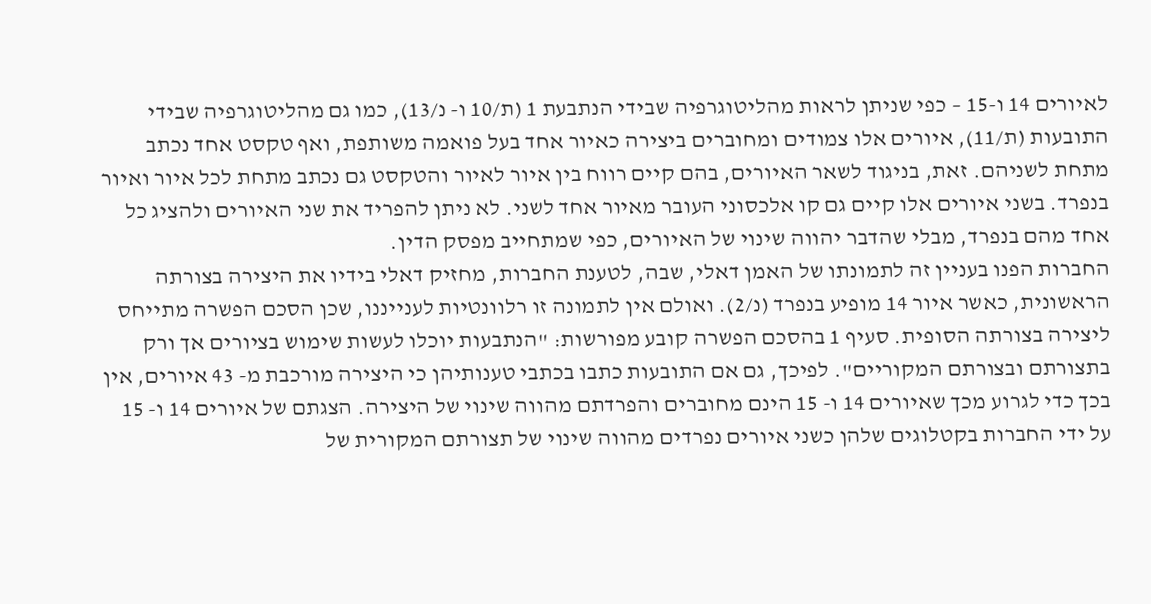לאיורים 14 ו-15 – כפי שניתן לראות מהליטוגרפיה שבידי הנתבעת 1 (ת/10 ו- נ/13), כמו גם מהליטוגרפיה שבידי התובעות (ת/11), איורים אלו צמודים ומחוברים ביצירה כאיור אחד בעל פואמה משותפת, ואף טקסט אחד נכתב מתחת לשניהם. זאת, בניגוד לשאר האיורים, בהם קיים רווח בין איור לאיור והטקסט גם נכתב מתחת לכל איור ואיור בנפרד. בשני איורים אלו קיים גם קו אלכסוני העובר מאיור אחד לשני. לא ניתן להפריד את שני האיורים ולהציג כל אחד מהם בנפרד, מבלי שהדבר יהווה שינוי של האיורים, כפי שמתחייב מפסק הדין.
החברות הפנו בעניין זה לתמונתו של האמן דאלי, שבה, לטענת החברות, מחזיק דאלי בידיו את היצירה בצורתה הראשונית, כאשר איור 14 מופיע בנפרד (נ/2). ואולם אין לתמונה זו רלוונטיות לענייננו, שכן הסכם הפשרה מתייחס ליצירה בצורתה הסופית. סעיף 1 בהסכם הפשרה קובע מפורשות: "הנתבעות יוכלו לעשות שימוש בציורים אך ורק בתצורתם ובצורתם המקוריים". לפיכך, גם אם התובעות כתבו בכתבי טענותיהן כי היצירה מורכבת מ- 43 איורים, אין בכך כדי לגרוע מכך שאיורים 14 ו- 15 הינם מחוברים והפרדתם מהווה שינוי של היצירה. הצגתם של איורים 14 ו- 15 על ידי החברות בקטלוגים שלהן כשני איורים נפרדים מהווה שינוי של תצורתם המקורית של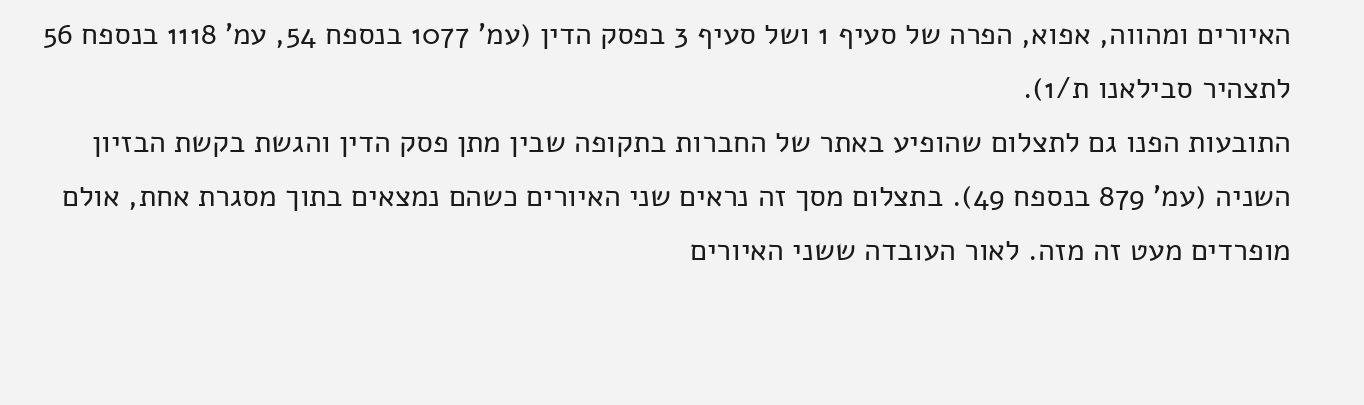האיורים ומהווה, אפוא, הפרה של סעיף 1 ושל סעיף 3 בפסק הדין (עמ' 1077 בנספח 54, עמ' 1118 בנספח 56 לתצהיר סבילאנו ת/1).
התובעות הפנו גם לתצלום שהופיע באתר של החברות בתקופה שבין מתן פסק הדין והגשת בקשת הבזיון השניה (עמ' 879 בנספח 49). בתצלום מסך זה נראים שני האיורים כשהם נמצאים בתוך מסגרת אחת, אולם מופרדים מעט זה מזה. לאור העובדה ששני האיורים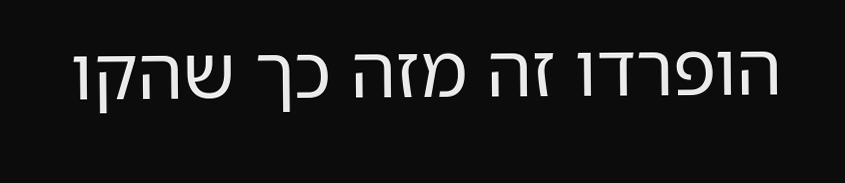הופרדו זה מזה כך שהקו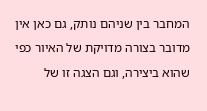המחבר בין שניהם נותק, גם כאן אין מדובר בצורה מדויקת של האיור כפי שהוא ביצירה, וגם הצגה זו של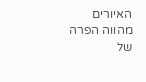האיורים מהווה הפרה של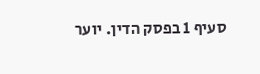סעיף 1 בפסק הדין. יוער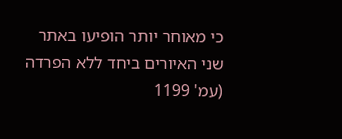כי מאוחר יותר הופיעו באתר שני האיורים ביחד ללא הפרדה (עמ' 1199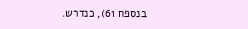בנספח 61), כנדרש.